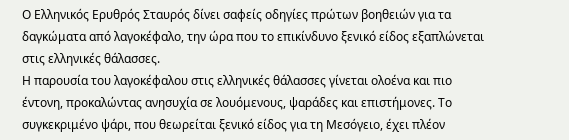Ο Ελληνικός Ερυθρός Σταυρός δίνει σαφείς οδηγίες πρώτων βοηθειών για τα δαγκώματα από λαγοκέφαλο, την ώρα που το επικίνδυνο ξενικό είδος εξαπλώνεται στις ελληνικές θάλασσες.
Η παρουσία του λαγοκέφαλου στις ελληνικές θάλασσες γίνεται ολοένα και πιο έντονη, προκαλώντας ανησυχία σε λουόμενους, ψαράδες και επιστήμονες. Το συγκεκριμένο ψάρι, που θεωρείται ξενικό είδος για τη Μεσόγειο, έχει πλέον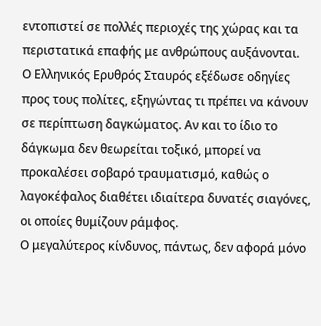εντοπιστεί σε πολλές περιοχές της χώρας και τα περιστατικά επαφής με ανθρώπους αυξάνονται.
Ο Ελληνικός Ερυθρός Σταυρός εξέδωσε οδηγίες προς τους πολίτες, εξηγώντας τι πρέπει να κάνουν σε περίπτωση δαγκώματος. Αν και το ίδιο το δάγκωμα δεν θεωρείται τοξικό, μπορεί να προκαλέσει σοβαρό τραυματισμό, καθώς ο λαγοκέφαλος διαθέτει ιδιαίτερα δυνατές σιαγόνες, οι οποίες θυμίζουν ράμφος.
Ο μεγαλύτερος κίνδυνος, πάντως, δεν αφορά μόνο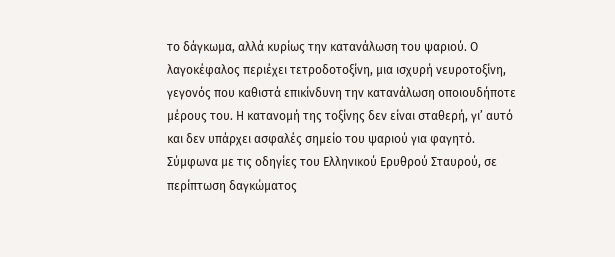το δάγκωμα, αλλά κυρίως την κατανάλωση του ψαριού. Ο λαγοκέφαλος περιέχει τετροδοτοξίνη, μια ισχυρή νευροτοξίνη, γεγονός που καθιστά επικίνδυνη την κατανάλωση οποιουδήποτε μέρους του. Η κατανομή της τοξίνης δεν είναι σταθερή, γι’ αυτό και δεν υπάρχει ασφαλές σημείο του ψαριού για φαγητό.
Σύμφωνα με τις οδηγίες του Ελληνικού Ερυθρού Σταυρού, σε περίπτωση δαγκώματος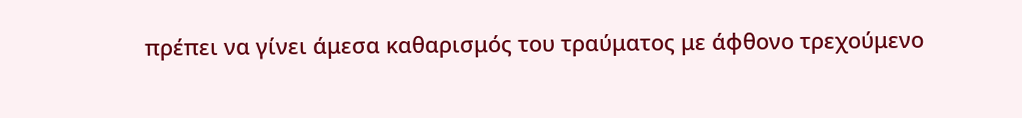πρέπει να γίνει άμεσα καθαρισμός του τραύματος με άφθονο τρεχούμενο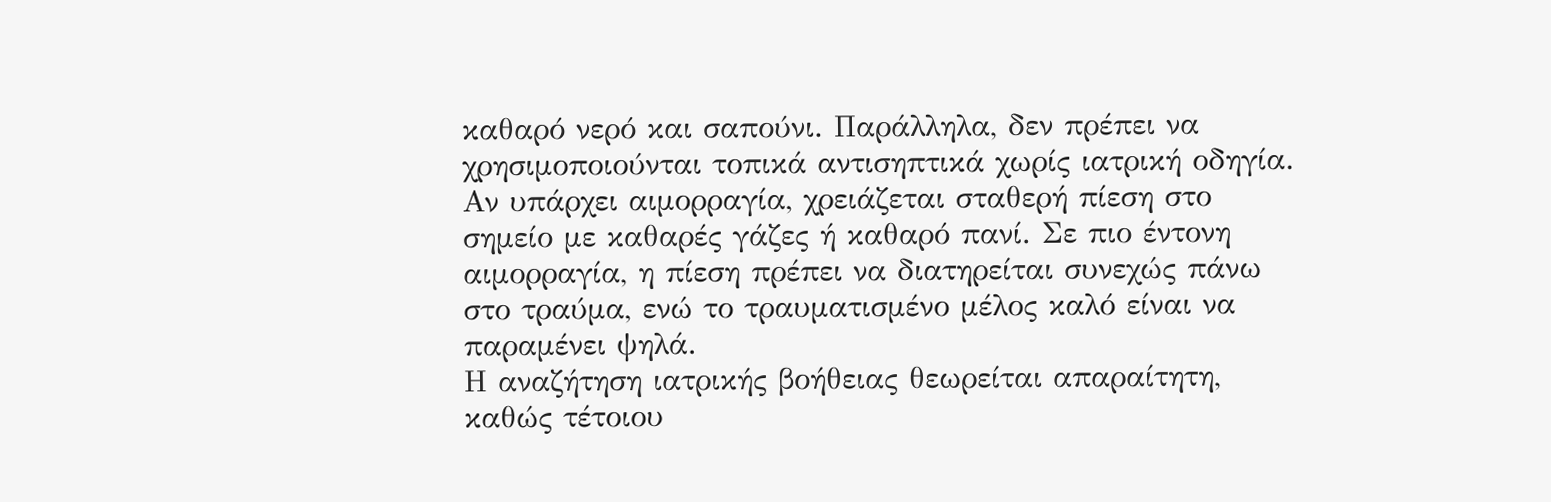καθαρό νερό και σαπούνι. Παράλληλα, δεν πρέπει να χρησιμοποιούνται τοπικά αντισηπτικά χωρίς ιατρική οδηγία.
Αν υπάρχει αιμορραγία, χρειάζεται σταθερή πίεση στο σημείο με καθαρές γάζες ή καθαρό πανί. Σε πιο έντονη αιμορραγία, η πίεση πρέπει να διατηρείται συνεχώς πάνω στο τραύμα, ενώ το τραυματισμένο μέλος καλό είναι να παραμένει ψηλά.
Η αναζήτηση ιατρικής βοήθειας θεωρείται απαραίτητη, καθώς τέτοιου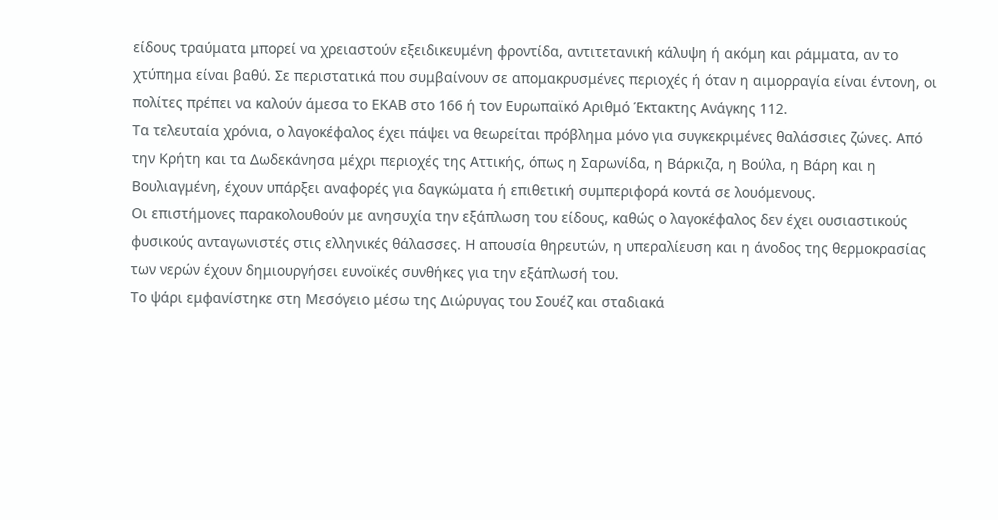είδους τραύματα μπορεί να χρειαστούν εξειδικευμένη φροντίδα, αντιτετανική κάλυψη ή ακόμη και ράμματα, αν το χτύπημα είναι βαθύ. Σε περιστατικά που συμβαίνουν σε απομακρυσμένες περιοχές ή όταν η αιμορραγία είναι έντονη, οι πολίτες πρέπει να καλούν άμεσα το ΕΚΑΒ στο 166 ή τον Ευρωπαϊκό Αριθμό Έκτακτης Ανάγκης 112.
Τα τελευταία χρόνια, ο λαγοκέφαλος έχει πάψει να θεωρείται πρόβλημα μόνο για συγκεκριμένες θαλάσσιες ζώνες. Από την Κρήτη και τα Δωδεκάνησα μέχρι περιοχές της Αττικής, όπως η Σαρωνίδα, η Βάρκιζα, η Βούλα, η Βάρη και η Βουλιαγμένη, έχουν υπάρξει αναφορές για δαγκώματα ή επιθετική συμπεριφορά κοντά σε λουόμενους.
Οι επιστήμονες παρακολουθούν με ανησυχία την εξάπλωση του είδους, καθώς ο λαγοκέφαλος δεν έχει ουσιαστικούς φυσικούς ανταγωνιστές στις ελληνικές θάλασσες. Η απουσία θηρευτών, η υπεραλίευση και η άνοδος της θερμοκρασίας των νερών έχουν δημιουργήσει ευνοϊκές συνθήκες για την εξάπλωσή του.
Το ψάρι εμφανίστηκε στη Μεσόγειο μέσω της Διώρυγας του Σουέζ και σταδιακά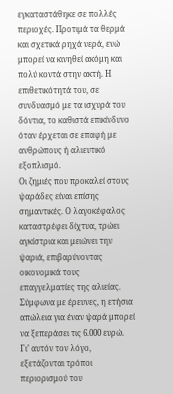εγκαταστάθηκε σε πολλές περιοχές. Προτιμά τα θερμά και σχετικά ρηχά νερά, ενώ μπορεί να κινηθεί ακόμη και πολύ κοντά στην ακτή. Η επιθετικότητά του, σε συνδυασμό με τα ισχυρά του δόντια, το καθιστά επικίνδυνο όταν έρχεται σε επαφή με ανθρώπους ή αλιευτικό εξοπλισμό.
Οι ζημιές που προκαλεί στους ψαράδες είναι επίσης σημαντικές. Ο λαγοκέφαλος καταστρέφει δίχτυα, τρώει αγκίστρια και μειώνει την ψαριά, επιβαρύνοντας οικονομικά τους επαγγελματίες της αλιείας. Σύμφωνα με έρευνες, η ετήσια απώλεια για έναν ψαρά μπορεί να ξεπεράσει τις 6.000 ευρώ.
Γι’ αυτόν τον λόγο, εξετάζονται τρόποι περιορισμού του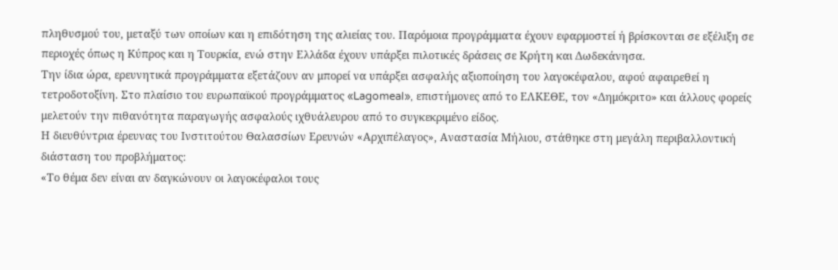πληθυσμού του, μεταξύ των οποίων και η επιδότηση της αλιείας του. Παρόμοια προγράμματα έχουν εφαρμοστεί ή βρίσκονται σε εξέλιξη σε περιοχές όπως η Κύπρος και η Τουρκία, ενώ στην Ελλάδα έχουν υπάρξει πιλοτικές δράσεις σε Κρήτη και Δωδεκάνησα.
Την ίδια ώρα, ερευνητικά προγράμματα εξετάζουν αν μπορεί να υπάρξει ασφαλής αξιοποίηση του λαγοκέφαλου, αφού αφαιρεθεί η τετροδοτοξίνη. Στο πλαίσιο του ευρωπαϊκού προγράμματος «Lagomeal», επιστήμονες από το ΕΛΚΕΘΕ, τον «Δημόκριτο» και άλλους φορείς μελετούν την πιθανότητα παραγωγής ασφαλούς ιχθυάλευρου από το συγκεκριμένο είδος.
Η διευθύντρια έρευνας του Ινστιτούτου Θαλασσίων Ερευνών «Αρχιπέλαγος», Αναστασία Μήλιου, στάθηκε στη μεγάλη περιβαλλοντική διάσταση του προβλήματος:
«Το θέμα δεν είναι αν δαγκώνουν οι λαγοκέφαλοι τους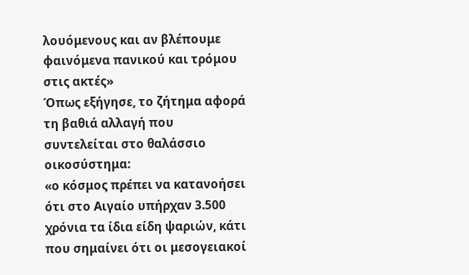λουόμενους και αν βλέπουμε φαινόμενα πανικού και τρόμου στις ακτές»
Όπως εξήγησε, το ζήτημα αφορά τη βαθιά αλλαγή που συντελείται στο θαλάσσιο οικοσύστημα:
«ο κόσμος πρέπει να κατανοήσει ότι στο Αιγαίο υπήρχαν 3.500 χρόνια τα ίδια είδη ψαριών, κάτι που σημαίνει ότι οι μεσογειακοί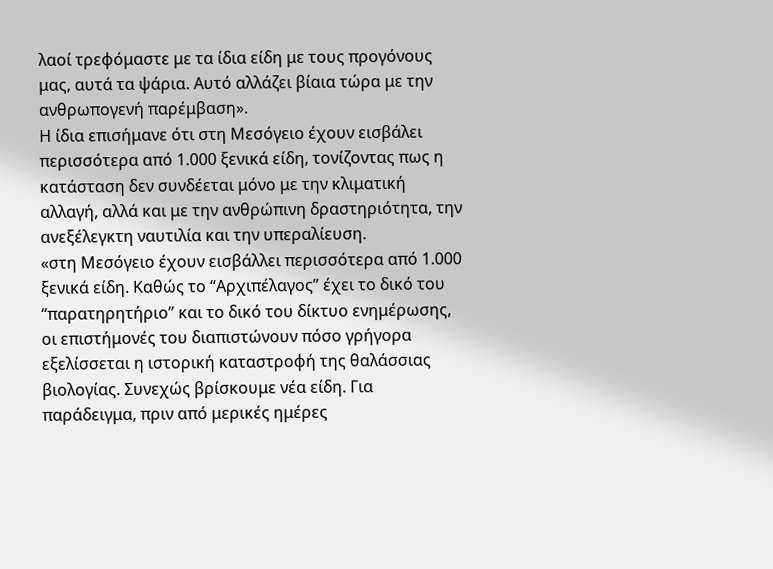λαοί τρεφόμαστε με τα ίδια είδη με τους προγόνους μας, αυτά τα ψάρια. Αυτό αλλάζει βίαια τώρα με την ανθρωπογενή παρέμβαση».
Η ίδια επισήμανε ότι στη Μεσόγειο έχουν εισβάλει περισσότερα από 1.000 ξενικά είδη, τονίζοντας πως η κατάσταση δεν συνδέεται μόνο με την κλιματική αλλαγή, αλλά και με την ανθρώπινη δραστηριότητα, την ανεξέλεγκτη ναυτιλία και την υπεραλίευση.
«στη Μεσόγειο έχουν εισβάλλει περισσότερα από 1.000 ξενικά είδη. Καθώς το “Αρχιπέλαγος” έχει το δικό του “παρατηρητήριο” και το δικό του δίκτυο ενημέρωσης, οι επιστήμονές του διαπιστώνουν πόσο γρήγορα εξελίσσεται η ιστορική καταστροφή της θαλάσσιας βιολογίας. Συνεχώς βρίσκουμε νέα είδη. Για παράδειγμα, πριν από μερικές ημέρες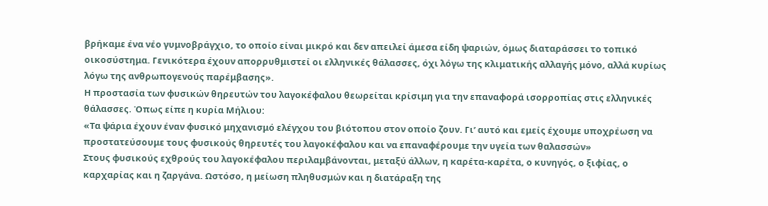βρήκαμε ένα νέο γυμνοβράγχιο, το οποίο είναι μικρό και δεν απειλεί άμεσα είδη ψαριών, όμως διαταράσσει το τοπικό οικοσύστημα. Γενικότερα έχουν απορρυθμιστεί οι ελληνικές θάλασσες, όχι λόγω της κλιματικής αλλαγής μόνο, αλλά κυρίως λόγω της ανθρωπογενούς παρέμβασης».
Η προστασία των φυσικών θηρευτών του λαγοκέφαλου θεωρείται κρίσιμη για την επαναφορά ισορροπίας στις ελληνικές θάλασσες. Όπως είπε η κυρία Μήλιου:
«Τα ψάρια έχουν έναν φυσικό μηχανισμό ελέγχου του βιότοπου στον οποίο ζουν. Γι’ αυτό και εμείς έχουμε υποχρέωση να προστατεύσουμε τους φυσικούς θηρευτές του λαγοκέφαλου και να επαναφέρουμε την υγεία των θαλασσών»
Στους φυσικούς εχθρούς του λαγοκέφαλου περιλαμβάνονται, μεταξύ άλλων, η καρέτα-καρέτα, ο κυνηγός, ο ξιφίας, ο καρχαρίας και η ζαργάνα. Ωστόσο, η μείωση πληθυσμών και η διατάραξη της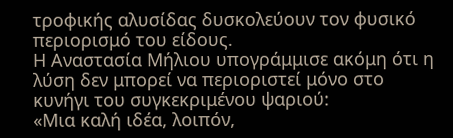τροφικής αλυσίδας δυσκολεύουν τον φυσικό περιορισμό του είδους.
Η Αναστασία Μήλιου υπογράμμισε ακόμη ότι η λύση δεν μπορεί να περιοριστεί μόνο στο κυνήγι του συγκεκριμένου ψαριού:
«Μια καλή ιδέα, λοιπόν,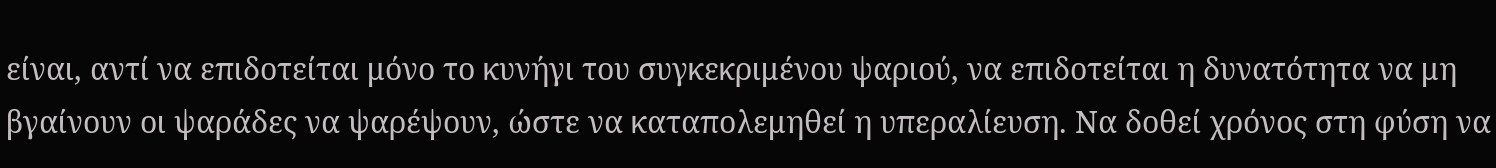είναι, αντί να επιδοτείται μόνο το κυνήγι του συγκεκριμένου ψαριού, να επιδοτείται η δυνατότητα να μη βγαίνουν οι ψαράδες να ψαρέψουν, ώστε να καταπολεμηθεί η υπεραλίευση. Να δοθεί χρόνος στη φύση να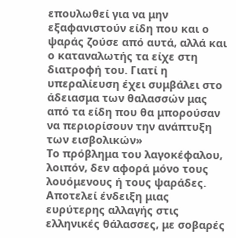επουλωθεί για να μην εξαφανιστούν είδη που και ο ψαράς ζούσε από αυτά, αλλά και ο καταναλωτής τα είχε στη διατροφή του. Γιατί η υπεραλίευση έχει συμβάλει στο άδειασμα των θαλασσών μας από τα είδη που θα μπορούσαν να περιορίσουν την ανάπτυξη των εισβολικών»
Το πρόβλημα του λαγοκέφαλου, λοιπόν, δεν αφορά μόνο τους λουόμενους ή τους ψαράδες. Αποτελεί ένδειξη μιας ευρύτερης αλλαγής στις ελληνικές θάλασσες, με σοβαρές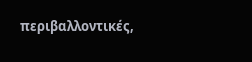περιβαλλοντικές,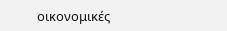οικονομικές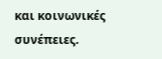και κοινωνικές συνέπειες.